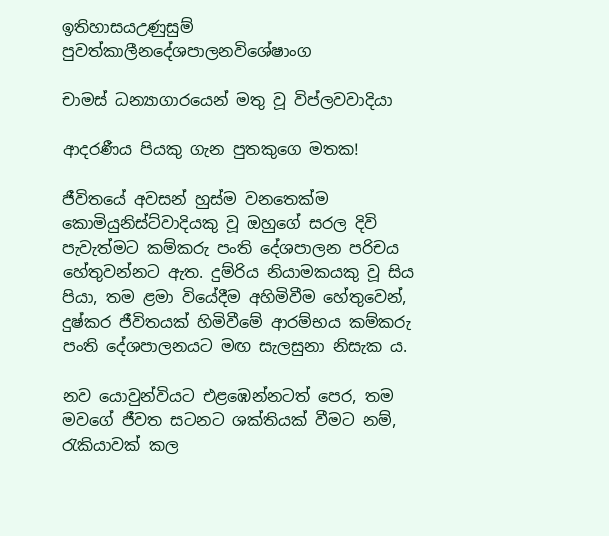ඉතිහාසයඋණුසුම් පුවත්කාලීනදේශපාලනවිශේෂාංග

චාමස් ධන්‍යාගාරයෙන් මතු වූ විප්ලවවාදියා

ආදරණීය පියකු ගැන පුතකුගෙ මතක!

ජීවිතයේ අවසන් හුස්ම වනතෙක්ම කොමියුනිස්ට්වාදියකු වූ ඔහුගේ සරල දිවි පැවැත්මට කම්කරු පංති දේශපාලන පරිචය හේතුවන්නට ඇත. දුම්රිය නියාමකයකු වූ සිය පියා, තම ළමා වියේදීම අහිමිවීම හේතුවෙන්, දුෂ්කර ජීවිතයක් හිමිවීමේ ආරම්භය කම්කරු පංති දේශපාලනයට මඟ සැලසුනා නිසැක ය.

නව යොවුන්වියට එළඹෙන්නටත් පෙර, තම මවගේ ජීවත සටනට ශක්තියක් වීමට නම්, රැකියාවක් කල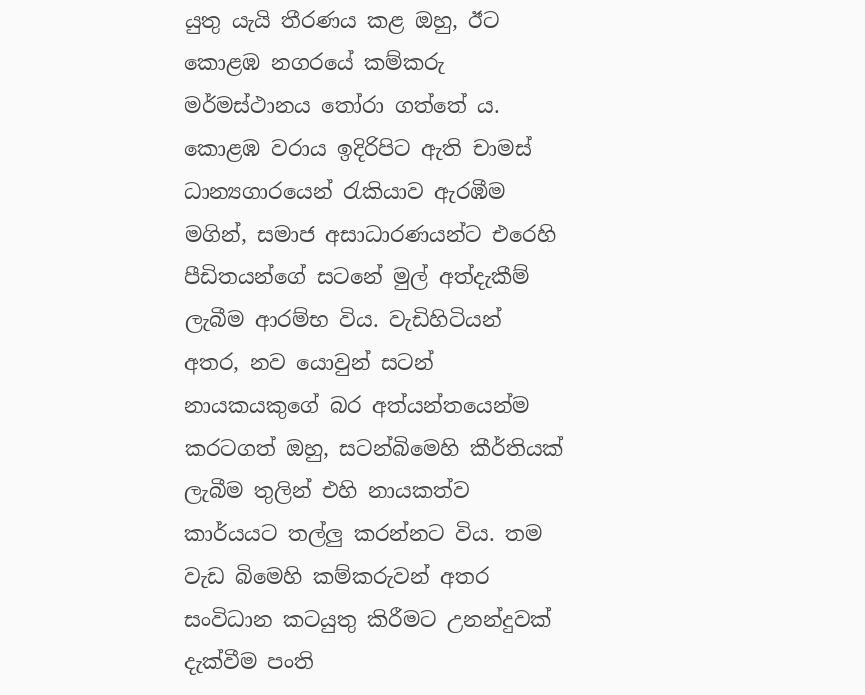යුතු යැයි තීරණය කළ ඔහු, ඊට කොළඹ නගරයේ කම්කරු මර්මස්ථානය තෝරා ගත්තේ ය. කොළඹ වරාය ඉදිරිපිට ඇති චාමස් ධාන්‍යගාරයෙන් රැකියාව ඇරඹීම මගින්, සමාජ අසාධාරණයන්ට එරෙහි පීඩිතයන්ගේ සටනේ මුල් අත්දැකීම් ලැබීම ආරම්භ විය. වැඩිහිටියන් අතර, නව යොවුන් සටන් නායකයකුගේ බර අත්යන්තයෙන්ම කරටගත් ඔහු, සටන්බිමෙහි කීර්තියක් ලැබීම තුලින් එහි නායකත්ව කාර්යයට තල්ලු කරන්නට විය. තම වැඩ බිමෙහි කම්කරුවන් අතර සංවිධාන කටයුතු කිරීමට උනන්දුවක් දැක්වීම පංති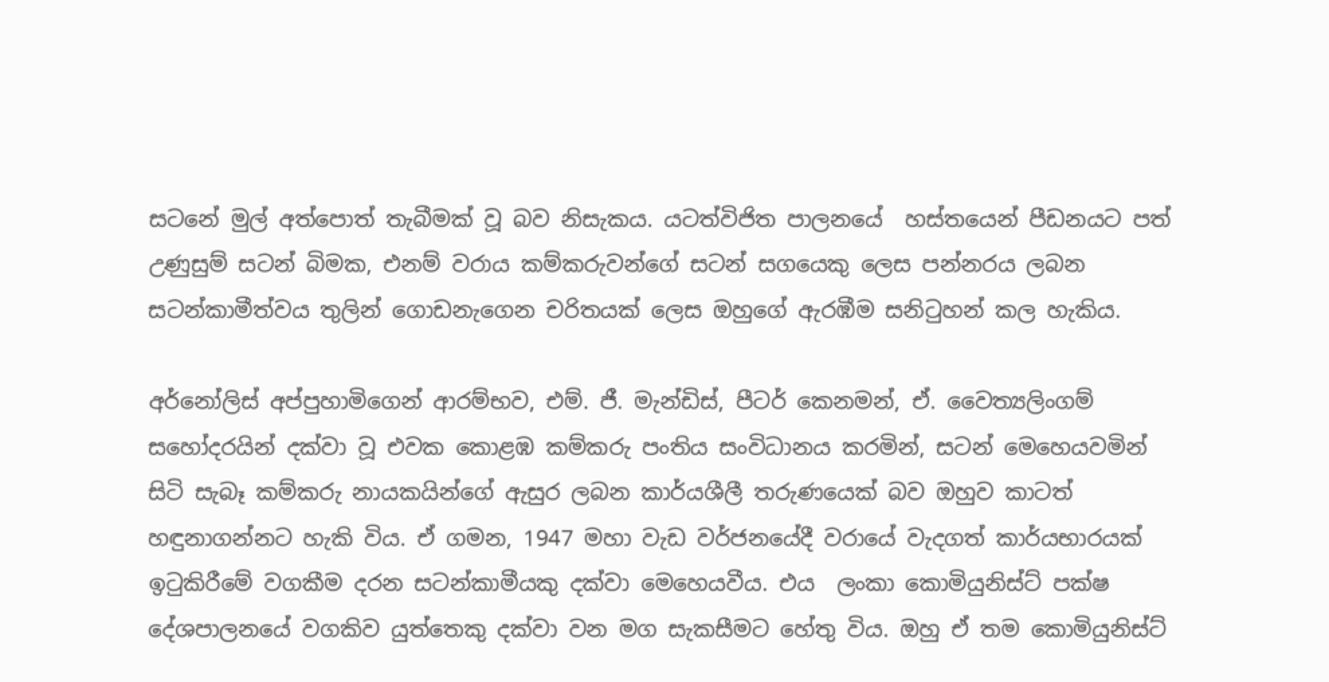සටනේ මුල් අත්පොත් තැබීමක් වූ බව නිසැකය. යටත්විජිත පාලනයේ  හස්තයෙන් පීඩනයට පත් උණුසුම් සටන් බිමක, එනම් වරාය කම්කරුවන්ගේ සටන් සගයෙකු ලෙස පන්නරය ලබන සටන්කාමීත්වය තුලින් ගොඩනැගෙන චරිතයක් ලෙස ඔහුගේ ඇරඹීම සනිටුහන් කල හැකිය.

අර්නෝලිස් අප්පුහාමිගෙන් ආරම්භව, එම්. ජී. මැන්ඩිස්, පීටර් කෙනමන්, ඒ. වෛත්‍යලිංගම් සහෝදරයින් දක්වා වූ එවක කොළඹ කම්කරු පංතිය සංවිධානය කරමින්, සටන් මෙහෙයවමින් සිටි සැබෑ කම්කරු නායකයින්ගේ ඇසුර ලබන කාර්යශීලී තරුණයෙක් බව ඔහුව කාටත් හඳුනාගන්නට හැකි විය. ඒ ගමන, 1947 මහා වැඩ වර්ජනයේදී වරායේ වැදගත් කාර්යභාරයක් ඉටුකිරීමේ වගකීම දරන සටන්කාමීයකු දක්වා මෙහෙයවීය. එය  ලංකා කොමියුනිස්ට් පක්ෂ දේශපාලනයේ වගකිව යුත්තෙකු දක්වා වන මග සැකසීමට හේතු විය. ඔහු ඒ තම කොමියුනිස්ට්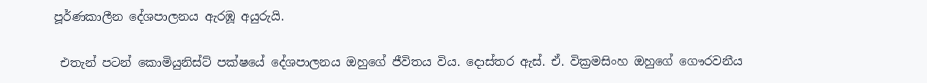පූර්ණකාලීන දේශපාලනය ඇරඹූ අයුරුයි.

 එතැන් පටන් කොමියුනිස්ට් පක්ෂයේ දේශපාලනය ඔහුගේ ජීවිතය විය. දොස්තර ඇස්. ඒ. වික්‍රමසිංහ ඔහුගේ ගෞරවනීය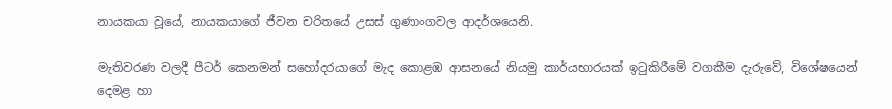නායකයා වූයේ, නායකයාගේ ජීවන චරිතයේ උසස් ගුණාංගවල ආදර්ශයෙනි.

මැතිවරණ වලදී පීටර් කෙනමන් සහෝදරයාගේ මැද කොළඹ ආසනයේ නියමු කාර්යභාරයක් ඉටුකිරීමේ වගකීම දැරුවේ, විශේෂයෙන් දෙමළ හා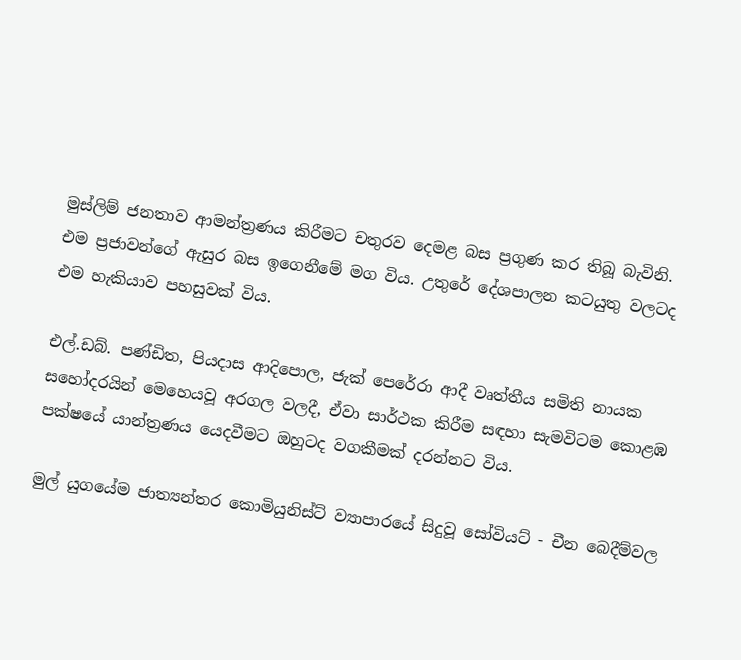මුස්ලිම් ජනතාව ආමන්ත්‍රණය කිරීමට චතුරව දෙමළ බස ප්‍රගුණ කර තිබූ බැවිනි. එම ප්‍රජාවන්ගේ ඇසුර බස ඉගෙනීමේ මග විය. උතුරේ දේශපාලන කටයුතු වලටද එම හැකියාව පහසුවක් විය.

එල්.ඩබ්. පණ්ඩිත, පියදාස ආදිපොල, ජැක් පෙරේරා ආදී වෘත්තීය සමිති නායක සහෝදරයින් මෙහෙයවූ අරගල වලදී, ඒවා සාර්ථක කිරීම සඳහා සැමවිටම කොළඹ පක්ෂයේ යාන්ත්‍රණය යෙදවීමට ඔහුටද වගකීමක් දරන්නට විය.

මුල් යුගයේම ජාත්‍යන්තර කොමියුනිස්ට් ව්‍යාපාරයේ සිදුවූ සෝවියට් - චීන බෙදීම්වල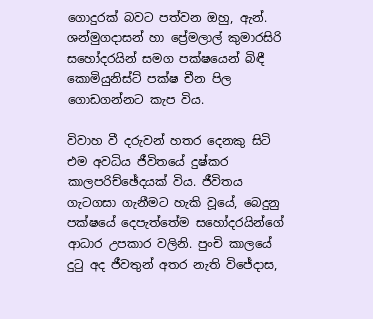ගොදුරක් බවට පත්වන ඔහු, ඇන්. ශන්මුගදාසන් හා ප්‍රේමලාල් කුමාරසිරි සහෝදරයින් සමග පක්ෂයෙන් බිඳී කොමියුනිස්ට් පක්ෂ චීන පිල ගොඩගන්නට කැප විය.

විවාහ වී දරුවන් හතර දෙනකු සිටි එම අවධිය ජීවිතයේ දුෂ්කර කාලපරිච්ඡේදයක් විය. ජීවිතය ගැටගසා ගැනීමට හැකි වූයේ, බෙදුනු පක්ෂයේ දෙපැත්තේම සහෝදරයින්ගේ ආධාර උපකාර වලිනි. පුංචි කාලයේ දුටු අද ජීවතුන් අතර නැති විජේදාස,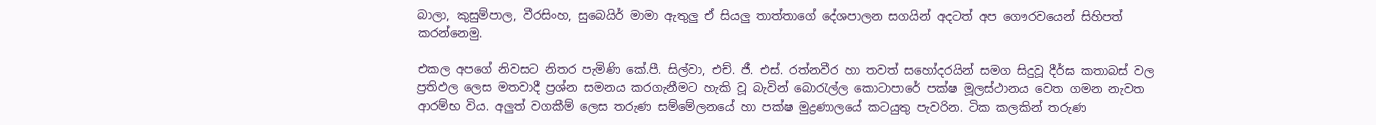බාලා, කුසුම්පාල, වීරසිංහ, සුබෙයිර් මාමා ඇතුලු ඒ සියලු තාත්තාගේ දේශපාලන සගයින් අදටත් අප ගෞරවයෙන් සිහිපත් කරන්නෙමු.

එකල අපගේ නිවසට නිතර පැමිණි කේ.පී. සිල්වා, එච්. ජී. එස්. රත්නවීර හා තවත් සහෝදරයින් සමග සිදුවූ දීර්ඝ කතාබස් වල ප්‍රතිඵල ලෙස මතවාදී ප්‍රශ්න සමනය කරගැනීමට හැකි වූ බැවින් බොරැල්ල කොටාපාරේ පක්ෂ මූලස්ථානය වෙත ගමන නැවත ආරම්භ විය. අලුත් වගකීම් ලෙස තරුණ සම්මේලනයේ හා පක්ෂ මුද්‍රණාලයේ කටයුතු පැවරින. ටික කලකින් තරුණ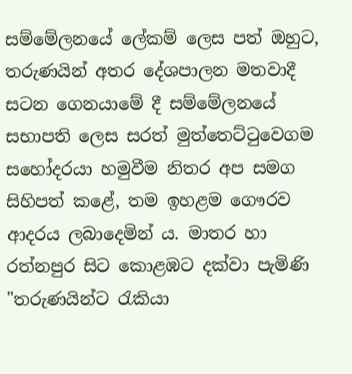සම්මේලනයේ ලේකම් ලෙස පත් ඔහුට, තරුණයින් අතර දේශපාලන මතවාදී සටන ගෙනයාමේ දී සම්මේලනයේ සභාපති ලෙස සරත් මුත්තෙට්ටුවෙගම සහෝදරයා හමුවීම නිතර අප සමග සිහිපත් කළේ, තම ඉහළම ගෞරව ආදරය ලබාදෙමින් ය. මාතර හා රත්නපුර සිට කොළඹට දක්වා පැමිණි "තරුණයින්ට රැකියා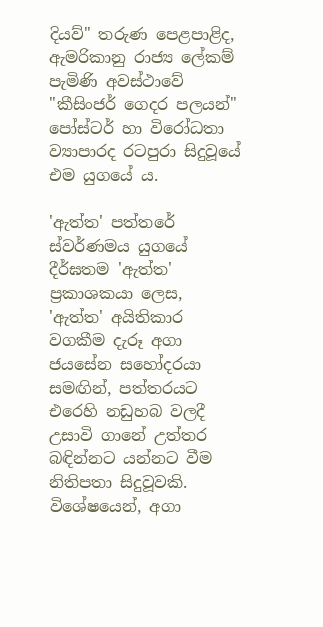දියව්" තරුණ පෙළපාළිද, ඇමරිකානු රාජ්‍ය ලේකම් පැමිණි අවස්ථාවේ "කීසිංජර් ගෙදර පලයන්" පෝස්ටර් හා විරෝධතා ව්‍යාපාරද රටපුරා සිදුවූයේ එම යුගයේ ය.

'ඇත්ත' පත්තරේ ස්වර්ණමය යුගයේ දීර්ඝතම 'ඇත්ත' ප්‍රකාශකයා ලෙස, 'ඇත්ත' අයිතිකාර වගකීම දැරූ අගා ජයසේන සහෝදරයා සමඟින්, පත්තරයට එරෙහි නඩුහබ වලදී උසාවි ගානේ උත්තර බඳින්නට යන්නට වීම නිතිපතා සිදුවූවකි. විශේෂයෙන්, අගා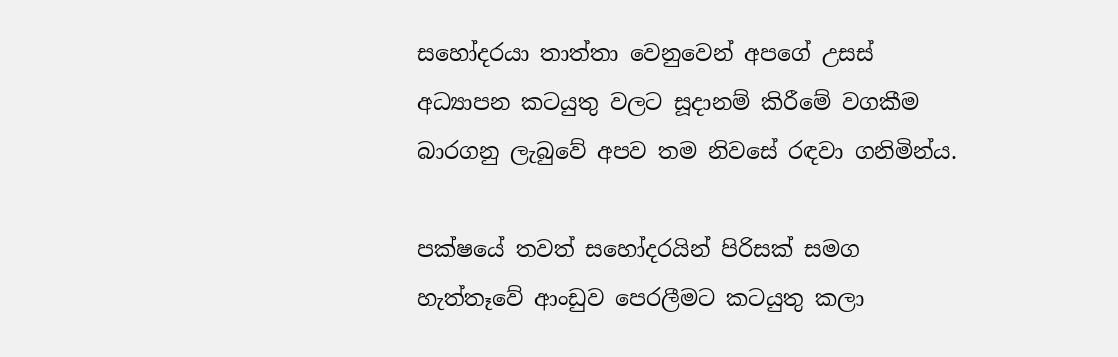සහෝදරයා තාත්තා වෙනුවෙන් අපගේ උසස් අධ්‍යාපන කටයුතු වලට සූදානම් කිරීමේ වගකීම බාරගනු ලැබුවේ අපව තම නිවසේ රඳවා ගනිමින්ය.

පක්ෂයේ තවත් සහෝදරයින් පිරිසක් සමග හැත්තෑවේ ආංඩුව පෙරලීමට කටයුතු කලා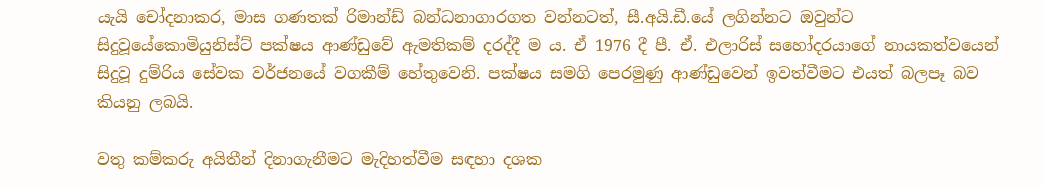යැයි චෝදනාකර, මාස ගණතක් රිමාන්ඩ් බන්ධනාගාරගත වන්නටත්, සී.අයි.ඩී.යේ ලගින්නට ඔවුන්ට සිදුවූයේකොමියුනිස්ට් පක්ෂය ආණ්ඩුවේ ඇමතිකම් දරද්දී ම ය. ඒ 1976 දී පී. ඒ. එලාරිස් සහෝදරයාගේ නායකත්වයෙන් සිදුවූ දුම්රිය සේවක වර්ජනයේ වගකීම් හේතුවෙනි. පක්ෂය සමගි පෙරමුණු ආණ්ඩුවෙන් ඉවත්වීමට එයත් බලපෑ බව කියනු ලබයි.

වතු කම්කරු අයිතීන් දිනාගැනීමට මැදිහත්වීම සඳහා දශක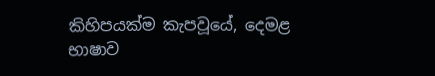කිහිපයක්ම කැපවූයේ, දෙමළ භාෂාව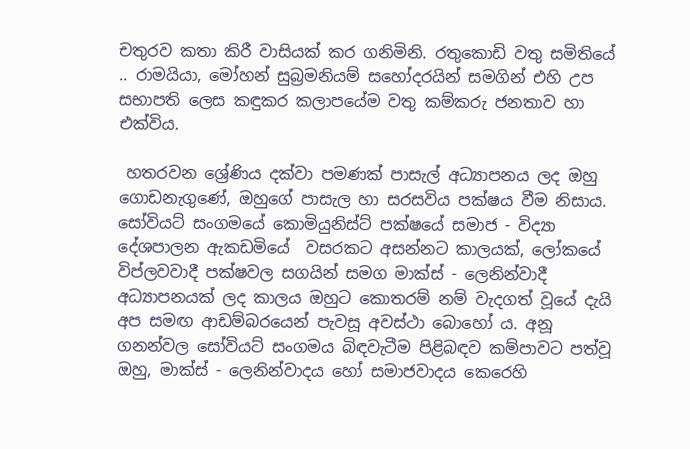චතුරව කතා කිරී වාසියක් කර ගනිමිනි. රතුකොඩි වතු සමිතියේ .. රාමයියා, මෝහන් සුබ්‍රමනියම් සහෝදරයින් සමගින් එහි උප සභාපති ලෙස කඳුකර කලාපයේම වතු කම්කරු ජනතාව හා එක්විය.

 හතරවන ශ්‍රේණිය දක්වා පමණක් පාසැල් අධ්‍යාපනය ලද ඔහු ගොඩනැගුණේ, ඔහුගේ පාසැල හා සරසවිය පක්ෂය වීම නිසාය. සෝවියට් සංගමයේ කොමියුනිස්ට් පක්ෂයේ සමාජ - විද්‍යා දේශපාලන ඇකඩමියේ  වසරකට අසන්නට කාලයක්, ලෝකයේ විප්ලවවාදී පක්ෂවල සගයින් සමග මාක්ස් - ලෙනින්වාදී අධ්‍යාපනයක් ලද කාලය ඔහුට කොතරම් නම් වැදගත් වූයේ දැයි අප සමඟ ආඩම්බරයෙන් පැවසූ අවස්ථා බොහෝ ය. අනූ ගනන්වල සෝවියට් සංගමය බිඳවැටීම පිළිබඳව කම්පාවට පත්වූ ඔහු, මාක්ස් - ලෙනින්වාදය හෝ සමාජවාදය කෙරෙහි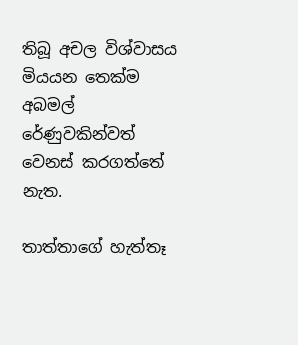තිබූ අචල විශ්වාසය මියයන තෙක්ම අබමල් රේණුවකින්වත් වෙනස් කරගත්තේ නැත.

තාත්තාගේ හැත්තෑ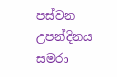පස්වන උපන්දිනය සමරා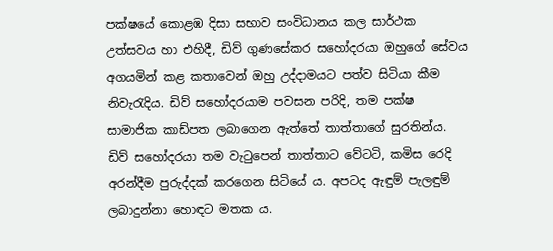පක්ෂයේ කොළඹ දිසා සභාව සංවිධානය කල සාර්ථක උත්සවය හා එහිදී, ඩිව් ගුණසේකර සහෝදරයා ඔහුගේ සේවය අගයමින් කළ කතාවෙන් ඔහු උද්දාමයට පත්ව සිටියා කීම නිවැරැදිය. ඩිව් සහෝදරයාම පවසන පරිදි, තම පක්ෂ සාමාජික කාඩ්පත ලබාගෙන ඇත්තේ තාත්තාගේ සුරතින්ය. ඩිව් සහෝදරයා තම වැටුපෙන් තාත්තාට වේටටි, කමිස රෙදි අරන්දීම පුරුද්දක් කරගෙන සිටියේ ය. අපටද ඇඳුම් පැලඳුම් ලබාදුන්නා හොඳට මතක ය.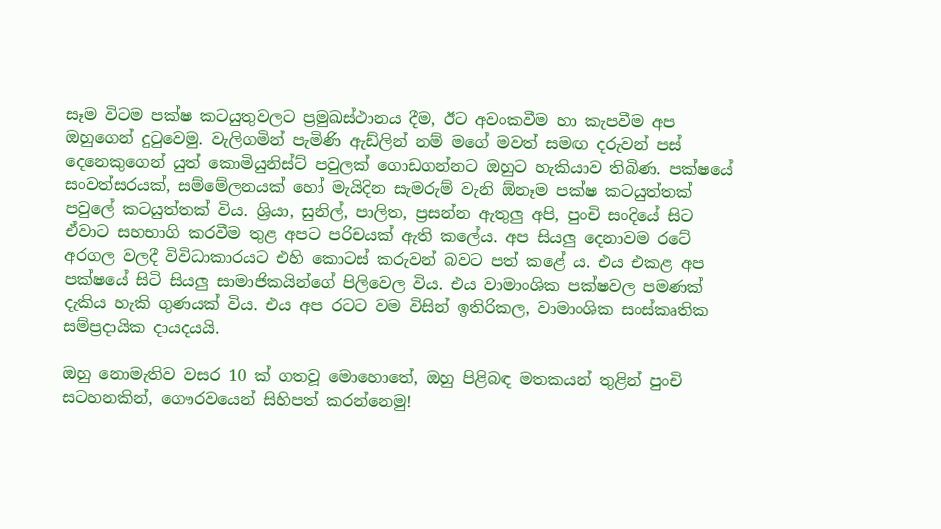සෑම විටම පක්ෂ කටයුතුවලට ප්‍රමුඛස්ථානය දීම, ඊට අවංකවීම හා කැපවීම අප ඔහුගෙන් දුටුවෙමු. වැලිගමින් පැමිණි ඇඩ්ලින් නම් මගේ මවත් සමඟ දරුවන් පස් දෙනෙකුගෙන් යුත් කොමියුනිස්ට් පවුලක් ගොඩගන්නට ඔහුට හැකියාව තිබිණ. පක්ෂයේ සංවත්සරයක්, සම්මේලනයක් හෝ මැයිදින සැමරුම් වැනි ඕනෑම පක්ෂ කටයුත්තක් පවුලේ කටයුත්තක් විය. ශ්‍රියා, සුනිල්, පාලිත, ප්‍රසන්න ඇතුලු අපි, පුංචි සංදියේ සිට ඒවාට සහභාගි කරවීම තුළ අපට පරිචයක් ඇති කලේය. අප සියලු දෙනාවම රටේ අරගල වලදී විවිධාකාරයට එහි කොටස් කරුවන් බවට පත් කළේ ය. එය එකළ අප පක්ෂයේ සිටි සියලු සාමාජිකයින්ගේ පිලිවෙල විය. එය වාමාංශික පක්ෂවල පමණක් දැකිය හැකි ගුණයක් විය. එය අප රටට වම විසින් ඉතිරිකල, වාමාංශික සංස්කෘතික සම්ප්‍රදායික දායදයයි.

ඔහු නොමැතිව වසර 10 ක් ගතවූ මොහොතේ, ඔහු පිළිබඳ මතකයන් තුළින් පුංචි සටහනකින්, ගෞරවයෙන් සිහිපත් කරන්නෙමු!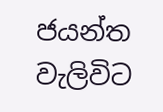ජයන්ත වැලිවිට